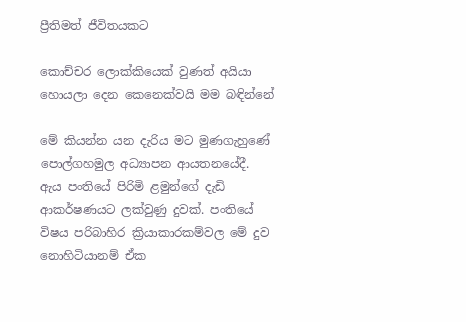ප්‍රීතිමත් ජීවිතයකට

කොච්චර ලොක්කියෙක් වුණත් අයියා හොයලා දෙන කෙනෙක්වයි මම බඳින්නේ

මේ කියන්න යන දැරිය මට මුණගැහුණේ පොල්ගහමුල අධ්‍යාපන ආයතනයේදී. ඇය පංතියේ පිරිමි ළමුන්ගේ දැඩි ආකර්ෂණයට ලක්වුණු දුවක්. පංතියේ විෂය පරිබාහිර ක්‍රියාකාරකම්වල මේ දුව නොහිටියානම් ඒක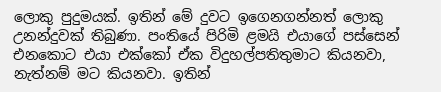ලොකු පුදුමයක්. ඉතින් මේ දුවට ඉගෙනගන්නත් ලොකු උනන්දුවක් තිබුණා. පංතියේ පිරිමි ළමයි එයාගේ පස්සෙන් එනකොට එයා එක්කෝ ඒක විදුහල්පතිතුමාට කියනවා, නැත්නම් මට කියනවා. ඉතින්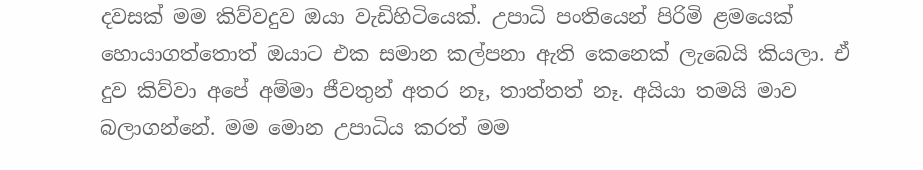දවසක් මම කිව්වදුව ඔයා වැඩිහිටියෙක්. උපාධි පංතියෙන් පිරිමි ළමයෙක් හොයාගත්තොත් ඔයාට එක සමාන කල්පනා ඇති කෙනෙක් ලැබෙයි කියලා. ඒ දුව කිව්වා අපේ අම්මා ජීවතුන් අතර නෑ, තාත්තත් නෑ. අයියා තමයි මාව බලාගන්නේ. මම මොන උපාධිය කරත් මම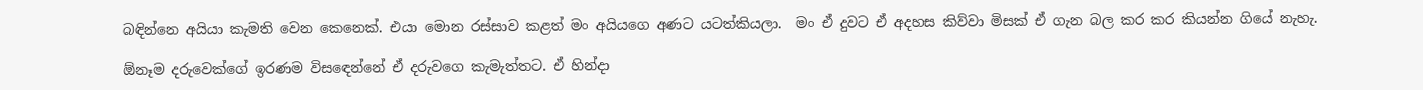බඳින්නෙ අයියා කැමති වෙන කෙනෙක්. එයා මොන රස්සාව කළත් මං අයියගෙ අණට යටත්කියලා.  මං ඒ දුවට ඒ අදහස කිව්වා මිසක් ඒ ගැන බල කර කර කියන්න ගියේ නැහැ.

ඕනෑම දරුවෙක්ගේ ඉරණම විසඳෙන්නේ ඒ දරුවගෙ කැමැත්තට. ඒ හින්දා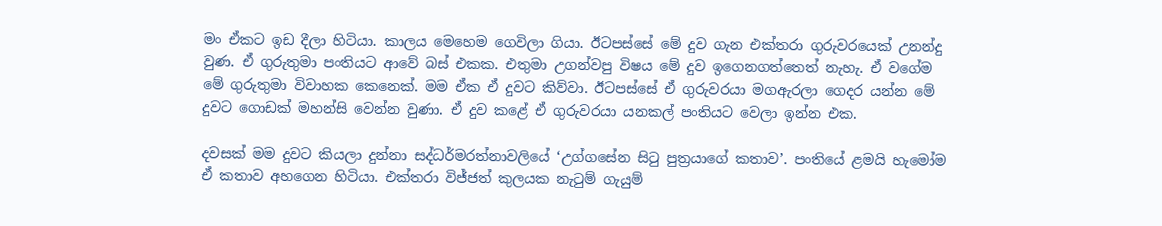මං ඒකට ඉඩ දීලා හිටියා. කාලය මෙහෙම ගෙවිලා ගියා. ඊටපස්සේ මේ දුව ගැන එක්තරා ගුරුවරයෙක් උනන්දු වුණ. ඒ ගුරුතුමා පංතියට ආවේ බස් එකක. එතුමා උගන්වපු විෂය මේ දුව ඉගෙනගත්තෙත් නැහැ. ඒ වගේම මේ ගුරුතුමා විවාහක කෙනෙක්. මම ඒක ඒ දුවට කිව්වා. ඊටපස්සේ ඒ ගුරුවරයා මගඇරලා ගෙදර යන්න මේ දුවට ගොඩක් මහන්සි වෙන්න වුණා. ඒ දුව කළේ ඒ ගුරුවරයා යනකල් පංතියට වෙලා ඉන්න එක.

දවසක් මම දුවට කියලා දුන්නා සද්ධර්මරත්නාවලියේ ‘උග්ගසේන සිටු පුත්‍රයාගේ කතාව’. පංතියේ ළමයි හැමෝම ඒ කතාව අහගෙන හිටියා. එක්තරා විජ්ජත් කුලයක නැටුම් ගැයුම්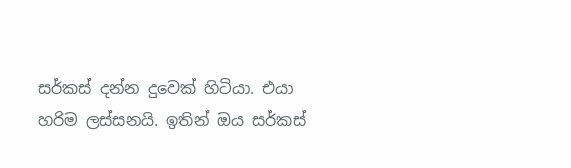සර්කස් දන්න දුවෙක් හිටියා. එයා හරිම ලස්සනයි. ඉතින් ඔය සර්කස්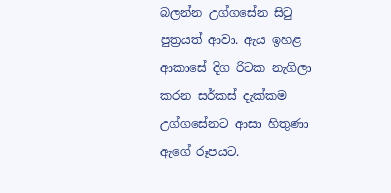බලන්න උග්ගසේන සිටු පුත්‍රයත් ආවා. ඇය ඉහළ ආකාසේ දිග රිටක නැගිලා කරන සර්කස් දැක්කම උග්ගසේනට ආසා හිතුණා ඇගේ රූපයට.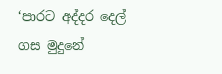‘පාරට අද්දර දෙල් ගස මුදුනේ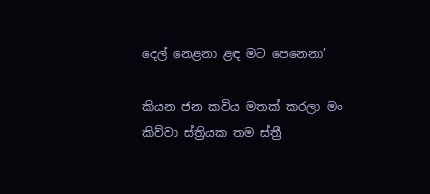දෙල් නෙළනා ළඳ මට පෙනෙනා’

කියන ජන කවිය මතක් කරලා මං කිව්වා ස්ත්‍රියක තම ස්ත්‍රී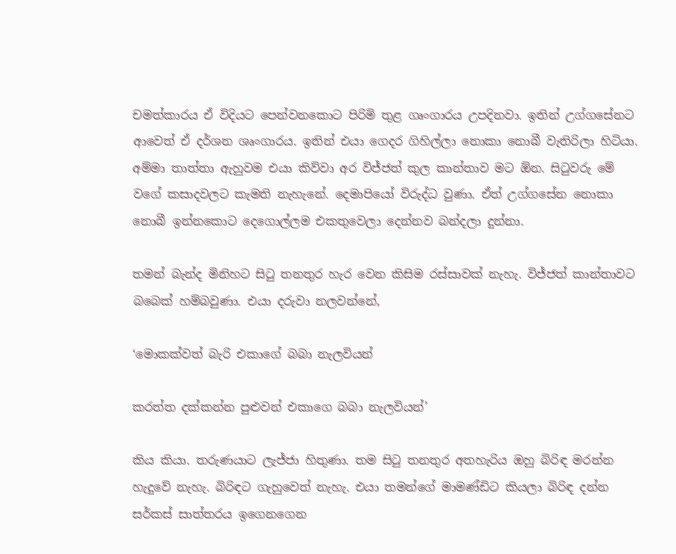චමත්කාරය ඒ විදියට පෙන්වනකොට පිරිමි තුළ ගෘංගාරය උපදිනවා. ඉතින් උග්ගසේනට ආවෙත් ඒ දර්ශන ශෘංගාරය. ඉතින් එයා ගෙදර ගිහිල්ලා නොකා නොබී වැතිරිලා හිටියා. අම්මා තාත්තා ඇහුවම එයා කිව්වා අර විජ්ජත් කුල කාන්තාව මට ඕන. සිටුවරු මේ වගේ කසාදවලට කැමති නැහැනේ. දෙමාපියෝ විරුද්ධ වුණා. ඒත් උග්ගසේන නොකා නොබී ඉන්නකොට දෙගොල්ලම එකතුවෙලා දෙන්නව බන්දලා දුන්නා.

තමන් බැන්ද මිනිහට සිටු තනතුර හැර වෙන කිසිම රස්සාවක් නැහැ. විජ්ජත් කාන්තාවට බබෙක් හම්බවුණා. එයා දරුවා නලවන්නේ,

‘මොකක්වත් බැරි එකාගේ බබා නැලවියන්

කරත්ත දක්කන්න පුළුවන් එකාගෙ බබා නැලවියන්’

කිය කියා. තරුණයාට ලැජ්ජා හිතුණා. තම සිටු තනතුර අතහැරිය ඔහු බිරිඳ මරන්න හැදුවේ නැහැ. බිරිඳට ගැහුවෙත් නැහැ. එයා තමන්ගේ මාමණ්ඩිට කියලා බිරිඳ දන්න සර්කස් සාත්තරය ඉගෙනගෙන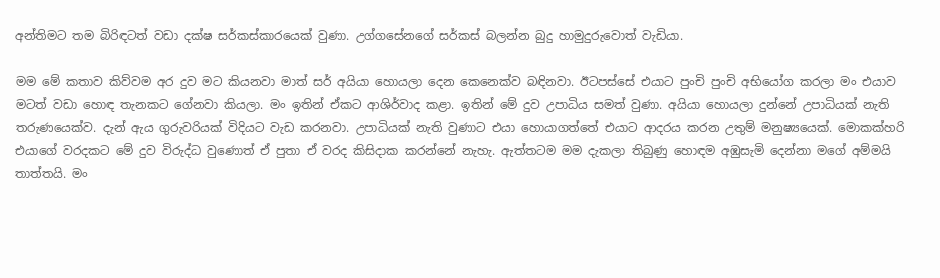අන්තිමට තම බිරිඳටත් වඩා දක්ෂ සර්කස්කාරයෙක් වුණා. උග්ගසේනගේ සර්කස් බලන්න බුදු හාමුදුරුවොත් වැඩියා.

මම මේ කතාව කිව්වම අර දුව මට කියනවා මාත් සර් අයියා හොයලා දෙන කෙනෙක්ව බඳිනවා. ඊටපස්සේ එයාට පුංචි පුංචි අභියෝග කරලා මං එයාව මටත් වඩා හොඳ තැනකට ගේනවා කියලා. මං ඉතින් ඒකට ආශිර්වාද කළා. ඉතින් මේ දුව උපාධිය සමත් වුණා. අයියා හොයලා දුන්නේ උපාධියක් නැති තරුණයෙක්ව. දැන් ඇය ගුරුවරියක් විදියට වැඩ කරනවා. උපාධියක් නැති වුණාට එයා හොයාගත්තේ එයාට ආදරය කරන උතුම් මනුෂ්‍යයෙක්. මොකක්හරි එයාගේ වරදකට මේ දුව විරුද්ධ වුණොත් ඒ පුතා ඒ වරද කිසිදාක කරන්නේ නැහැ. ඇත්තටම මම දැකලා තිබුණු හොඳම අඹුසැමි දෙන්නා මගේ අම්මයි තාත්තයි. මං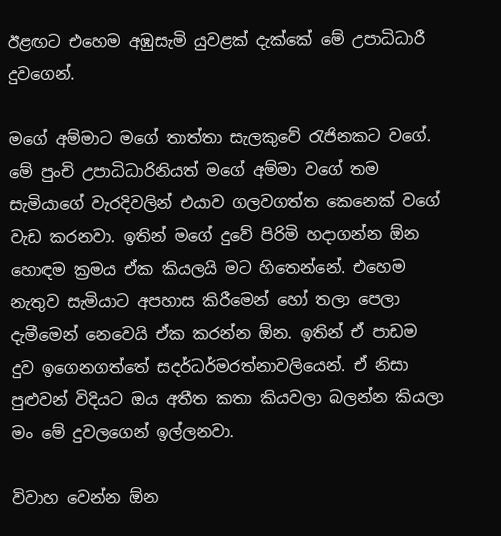ඊළඟට එහෙම අඹුසැමි යුවළක් දැක්කේ මේ උපාධිධාරී දුවගෙන්.

මගේ අම්මාට මගේ තාත්තා සැලකුවේ රැජිනකට වගේ. මේ පුංචි උපාධිධාරිනියත් මගේ අම්මා වගේ තම සැමියාගේ වැරදිවලින් එයාව ගලවගත්ත කෙනෙක් වගේ වැඩ කරනවා. ඉතින් මගේ දුවේ පිරිමි හදාගන්න ඕන හොඳම ක්‍රමය ඒක කියලයි මට හිතෙන්නේ. එහෙම නැතුව සැමියාට අපහාස කිරීමෙන් හෝ තලා පෙලා දැමීමෙන් නෙවෙයි ඒක කරන්න ඕන. ඉතින් ඒ පාඩම දුව ඉගෙනගත්තේ සදර්ධර්මරත්නාවලියෙන්. ඒ නිසා පුළුවන් විදියට ඔය අතීත කතා කියවලා බලන්න කියලා මං මේ දුවලගෙන් ඉල්ලනවා.

විවාහ වෙන්න ඕන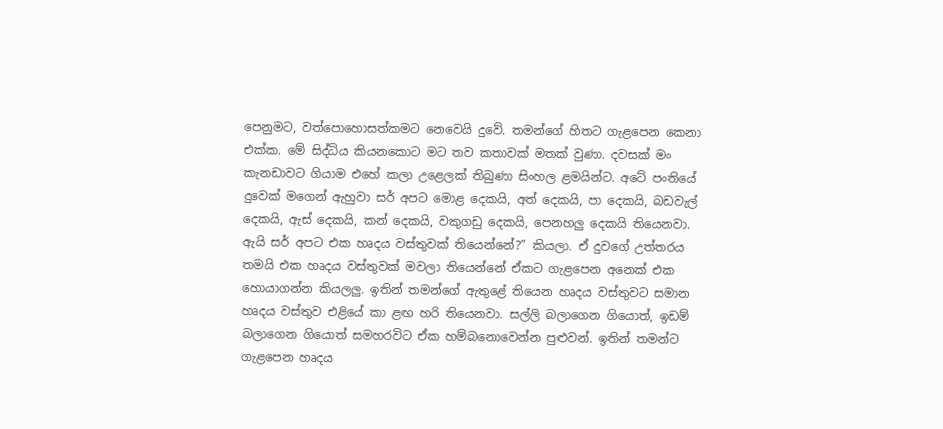පෙනුමට, වත්පොහොසත්කමට නෙවෙයි දුවේ. තමන්ගේ හිතට ගැළපෙන කෙනා එක්ක. මේ සිද්ධිය කියනකොට මට තව කතාවක් මතක් වුණා. දවසක් මං කැනඩාවට ගියාම එහේ කලා උළෙලක් තිබුණා සිංහල ළමයින්ට. අටේ පංතියේ දුවෙක් මගෙන් ඇහුවා සර් අපට මොළ දෙකයි, අත් දෙකයි, පා දෙකයි, බඩවැල් දෙකයි, ඇස් දෙකයි, කන් දෙකයි, වකුගඩු දෙකයි, පෙනහලු දෙකයි තියෙනවා. ඇයි සර් අපට එක හෘදය වස්තුවක් තියෙන්නේ?” කියලා. ඒ දුවගේ උත්තරය තමයි එක හෘදය වස්තුවක් මවලා තියෙන්නේ ඒකට ගැළපෙන අනෙක් එක හොයාගන්න කියලලු. ඉතින් තමන්ගේ ඇතුළේ තියෙන හෘදය වස්තුවට සමාන හෘදය වස්තුව එළියේ කා ළඟ හරි තියෙනවා. සල්ලි බලාගෙන ගියොත්, ඉඩම් බලාගෙන ගියොත් සමහරවිට ඒක හම්බනොවෙන්න පුළුවන්. ඉතින් තමන්ට ගැළපෙන හෘදය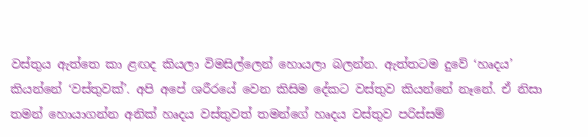වස්තුය ඇත්තෙ කා ළඟද කියලා විමසිල්ලෙන් හොයලා බලන්න. ඇත්තටම දුවේ ‘හෘදය’ කියන්නේ ‘වස්තුවක්’. අපි අපේ ශරීරයේ වෙන කිසිම දේකට වස්තුව කියන්නේ නෑනේ. ඒ නිසා තමන් හොයාගන්න අනික් හෘදය වස්තුවත් තමන්ගේ හෘදය වස්තුව පරිස්සම්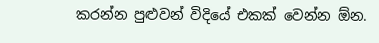කරන්න පුළුවන් විදියේ එකක් වෙන්න ඕන.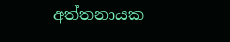අත්තනායක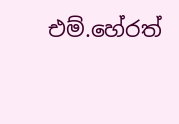එම්.හේරත්